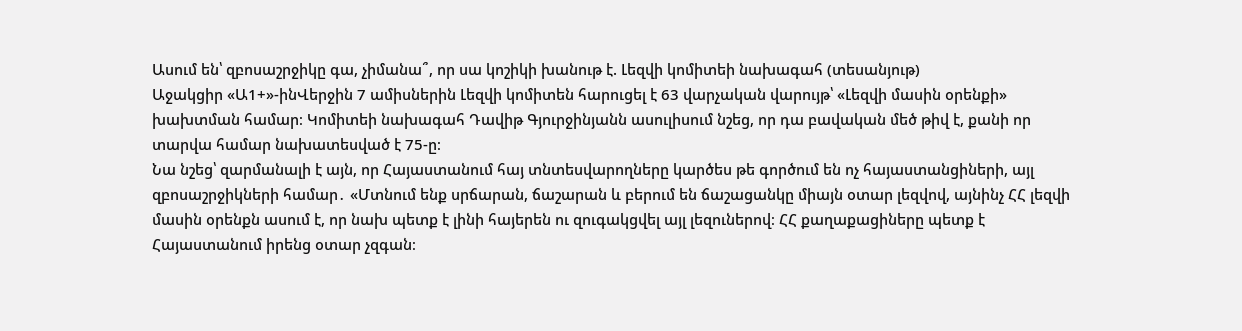Ասում են՝ զբոսաշրջիկը գա, չիմանա՞, որ սա կոշիկի խանութ է. Լեզվի կոմիտեի նախագահ (տեսանյութ)
Աջակցիր «Ա1+»-ինՎերջին 7 ամիսներին Լեզվի կոմիտեն հարուցել է 63 վարչական վարույթ՝ «Լեզվի մասին օրենքի» խախտման համար։ Կոմիտեի նախագահ Դավիթ Գյուրջինյանն ասուլիսում նշեց, որ դա բավական մեծ թիվ է, քանի որ տարվա համար նախատեսված է 75-ը։
Նա նշեց՝ զարմանալի է այն, որ Հայաստանում հայ տնտեսվարողները կարծես թե գործում են ոչ հայաստանցիների, այլ զբոսաշրջիկների համար․ «Մտնում ենք սրճարան, ճաշարան և բերում են ճաշացանկը միայն օտար լեզվով, այնինչ ՀՀ լեզվի մասին օրենքն ասում է, որ նախ պետք է լինի հայերեն ու զուգակցվել այլ լեզուներով։ ՀՀ քաղաքացիները պետք է Հայաստանում իրենց օտար չզգան։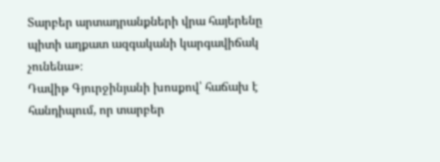Տարբեր արտադրանքների վրա հայերենը պիտի աղքատ ազգականի կարգավիճակ չունենա»։
Դավիթ Գյուրջինյանի խոսքով՝ հաճախ է հանդիպում, որ տարբեր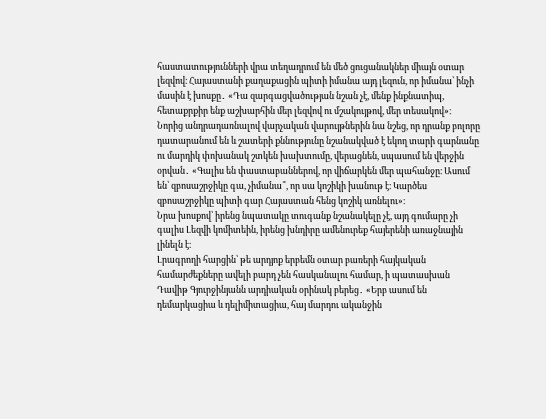հաստատությունների վրա տեղադրում են մեծ ցուցանակներ միայն օտար լեզվով։ Հայաստանի քաղաքացին պիտի իմանա այդ լեզուն, որ իմանա՝ ինչի մասին է խոսքը․ «Դա զարգացվածության նշան չէ, մենք ինքնատիպ, հետաքրքիր ենք աշխարհին մեր լեզվով ու մշակույթով, մեր տեսակով»։
Նորից անդրադառնալով վարչական վարույթներին նա նշեց, որ դրանք բոլորը դատարանում են և շատերի քննությունը նշանակված է եկող տարի գարնանը ու մարդիկ փոխանակ շտկեն խախտումը, վերացնեն, սպասում են վերջին օրվան․ «Գալիս են փաստաբաններով, որ վիճարկեն մեր պահանջը։ Ասում են՝ զբոսաշրջիկը գա, չիմանա՞, որ սա կոշիկի խանութ է։ Կարծես զբոսաշրջիկը պիտի գար Հայաստան հենց կոշիկ առնելու»։
Նրա խոսքով՝ իրենց նպատակը տուգանք նշանակելը չէ, այդ գումարը չի գալիս Լեզվի կոմիտեին, իրենց խնդիրը ամենուրեք հայերենի առաջնային լինելն է։
Լրագրողի հարցին՝ թե արդյոք երբեմն օտար բառերի հայկական համարժեքները ավելի բարդ չեն հասկանալու համար, ի պատասխան Դավիթ Գյուրջինյանն արդիական օրինակ բերեց․ «Երբ ասում են դեմարկացիա և դելիմիտացիա, հայ մարդու ականջին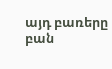այդ բառերը բան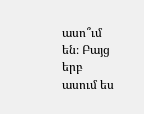ասո՞ւմ են։ Բայց երբ ասում ես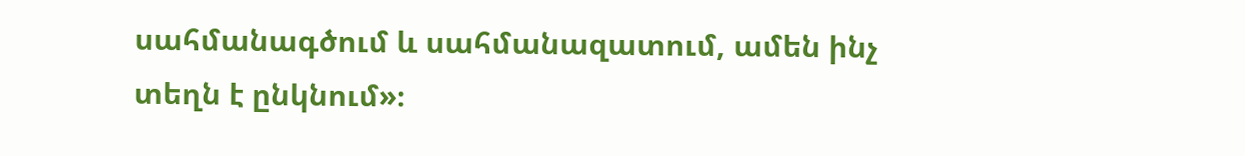սահմանագծում և սահմանազատում, ամեն ինչ տեղն է ընկնում»։